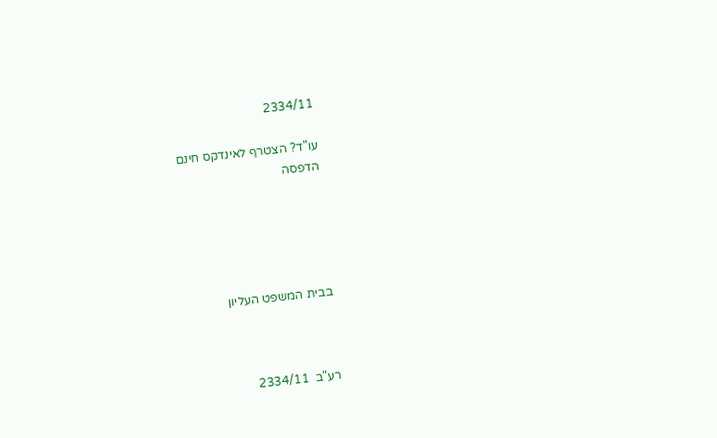2334/11

עו"ד? הצטרף לאינדקס חינם
הדפסה





בבית המשפט העליון



רע"ב  2334/11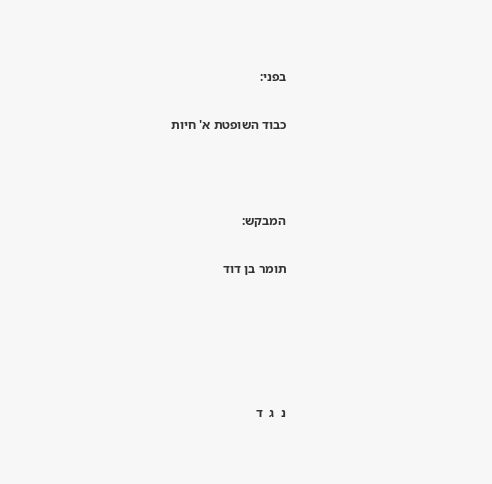בפני:

כבוד השופטת א' חיות



המבקש:

תומר בן דוד





נ  ג  ד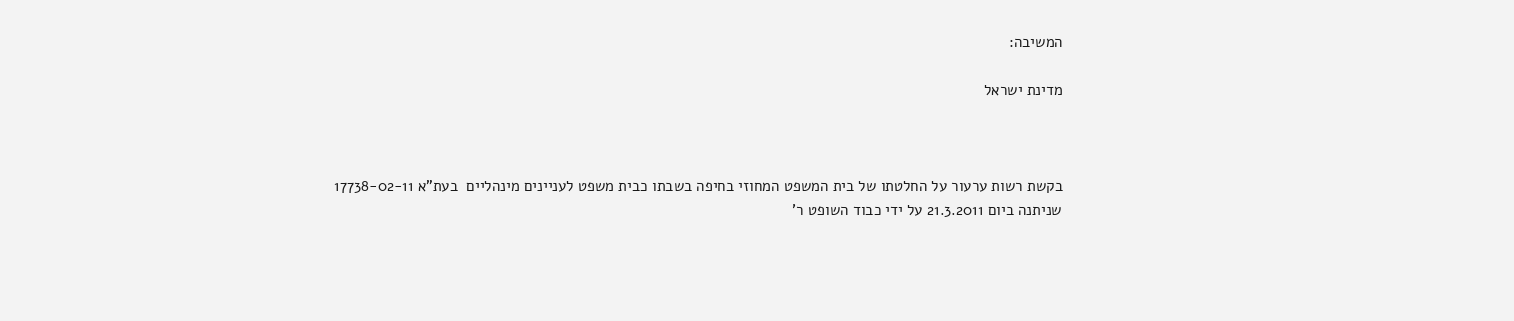המשיבה:

מדינת ישראל



בקשת רשות ערעור על החלטתו של בית המשפט המחוזי בחיפה בשבתו כבית משפט לעניינים מינהליים  בעת"א 17738-02-11 שניתנה ביום 21.3.2011 על ידי כבוד השופט ר'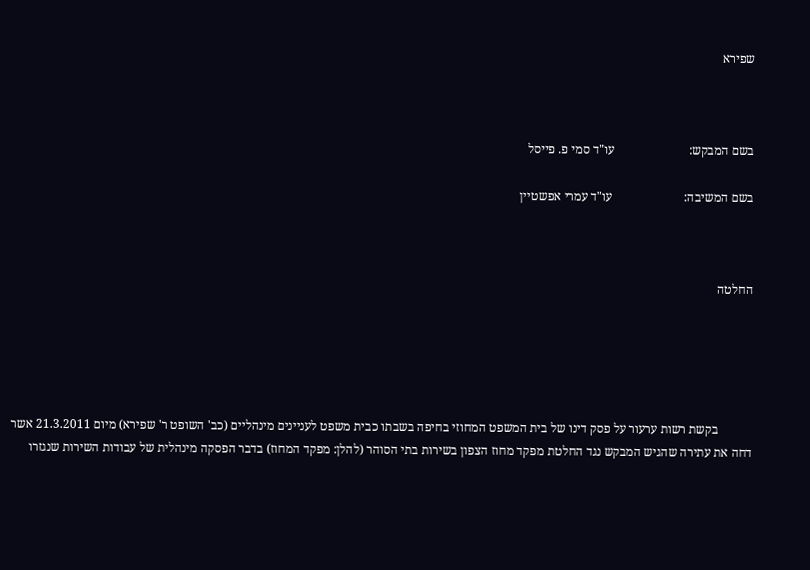שפירא



בשם המבקש:                        עו"ד סמי פ. פייסל

בשם המשיבה:                       עו"ד עמרי אפשטיין



החלטה





           בקשת רשות ערעור על פסק דינו של בית המשפט המחוזי בחיפה בשבתו כבית משפט לעניינים מינהליים (כב' השופט ר' שפירא) מיום 21.3.2011 אשר דחה את עתירה שהגיש המבקש נגד החלטת מפקד מחוז הצפון בשירות בתי הסוהר (להלן: מפקד המחוז) בדבר הפסקה מינהלית של עבודות השירות שנגזרו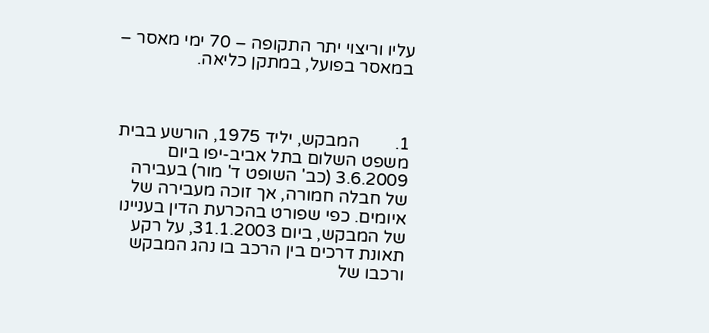עליו וריצוי יתר התקופה – 70 ימי מאסר – במאסר בפועל, במתקן כליאה.



1.        המבקש, יליד 1975, הורשע בבית משפט השלום בתל אביב-יפו ביום 3.6.2009 (כב' השופט ד' מור) בעבירה של חבלה חמורה, אך זוכה מעבירה של איומים. כפי שפורט בהכרעת הדין בעניינו של המבקש, ביום 31.1.2003, על רקע תאונת דרכים בין הרכב בו נהג המבקש ורכבו של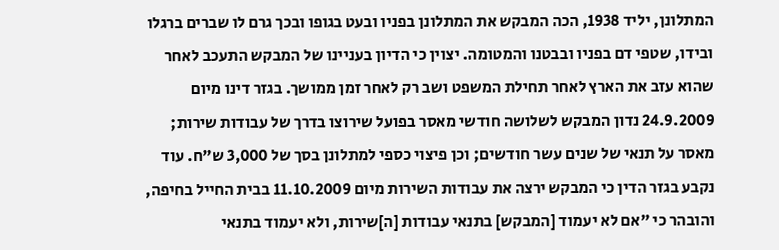המתלונן, יליד 1938, הכה המבקש את המתלונן בפניו ובעט בגופו ובכך גרם לו שברים ברגלו ובידו, שטפי דם בפניו ובבטנו והמטומה. יצוין כי הדיון בעניינו של המבקש התעכב לאחר שהוא עזב את הארץ לאחר תחילת המשפט ושב רק לאחר זמן ממושך. בגזר דינו מיום 24.9.2009 נדון המבקש לשלושה חודשי מאסר בפועל שירוצו בדרך של עבודות שירות; מאסר על תנאי של שנים עשר חודשים; וכן פיצוי כספי למתלונן בסך של 3,000 ש"ח. עוד נקבע בגזר הדין כי המבקש ירצה את עבודות השירות מיום 11.10.2009 בבית החייל בחיפה, והובהר כי "אם לא יעמוד [המבקש] בתנאי עבודות [ה]שירות, ולא יעמוד בתנאי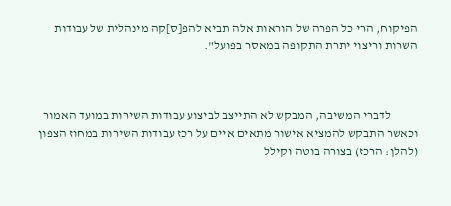הפיקוח, הרי כל הפרה של הוראות אלה תביא להפ[ס]קה מינהלית של עבודות השרות וריצוי יתרת התקופה במאסר בפועל".



           לדברי המשיבה, המבקש לא התייצב לביצוע עבודות השירות במועד האמור וכאשר התבקש להמציא אישור מתאים איים על רכז עבודות השירות במחוז הצפון (להלן: הרכז) בצורה בוטה וקילל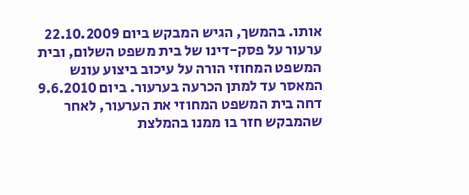אותו. בהמשך, הגיש המבקש ביום 22.10.2009 ערעור על פסק-דינו של בית משפט השלום, ובית המשפט המחוזי הורה על עיכוב ביצוע עונש המאסר עד למתן הכרעה בערעור. ביום 9.6.2010 דחה בית המשפט המחוזי את הערעור, לאחר שהמבקש חזר בו ממנו בהמלצת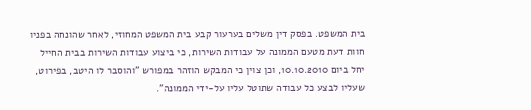בית המשפט. בפסק דין משלים בערעור קבע בית המשפט המחוזי, לאחר שהונחה בפניו חוות דעת מטעם הממונה על עבודות השירות, כי ביצוע עבודות השירות בבית החייל יחל ביום 10.10.2010, וכן צוין כי המבקש הוזהר במפורש "והוסבר לו היטב, בפירוט, שעליו לבצע כל עבודה שתוטל עליו על-ידי הממונה".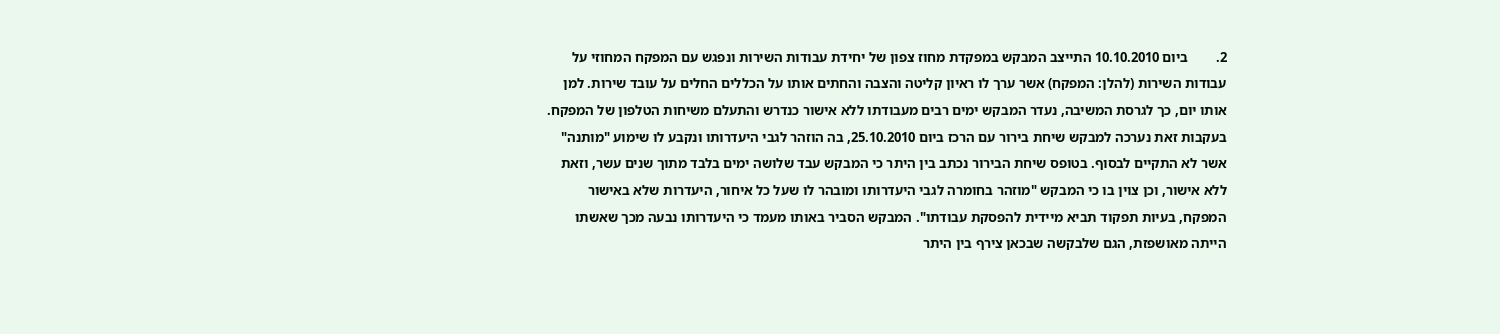2.        ביום 10.10.2010 התייצב המבקש במפקדת מחוז צפון של יחידת עבודות השירות ונפגש עם המפקח המחוזי על עבודות השירות (להלן: המפקח) אשר ערך לו ראיון קליטה והצבה והחתים אותו על הכללים החלים על עובד שירות. למן אותו יום, כך לגרסת המשיבה, נעדר המבקש ימים רבים מעבודתו ללא אישור כנדרש והתעלם משיחות הטלפון של המפקח. בעקבות זאת נערכה למבקש שיחת בירור עם הרכז ביום 25.10.2010, בה הוזהר לגבי היעדרותו ונקבע לו שימוע "מותנה" אשר לא התקיים לבסוף. בטופס שיחת הבירור נכתב בין היתר כי המבקש עבד שלושה ימים בלבד מתוך שנים עשר, וזאת ללא אישור, וכן צוין בו כי המבקש "מוזהר בחומרה לגבי היעדרותו ומובהר לו שעל כל איחור, היעדרות שלא באישור המפקח, בעיות תפקוד תביא מיידית להפסקת עבודתו". המבקש הסביר באותו מעמד כי היעדרותו נבעה מכך שאשתו הייתה מאושפזת, הגם שלבקשה שבכאן צירף בין היתר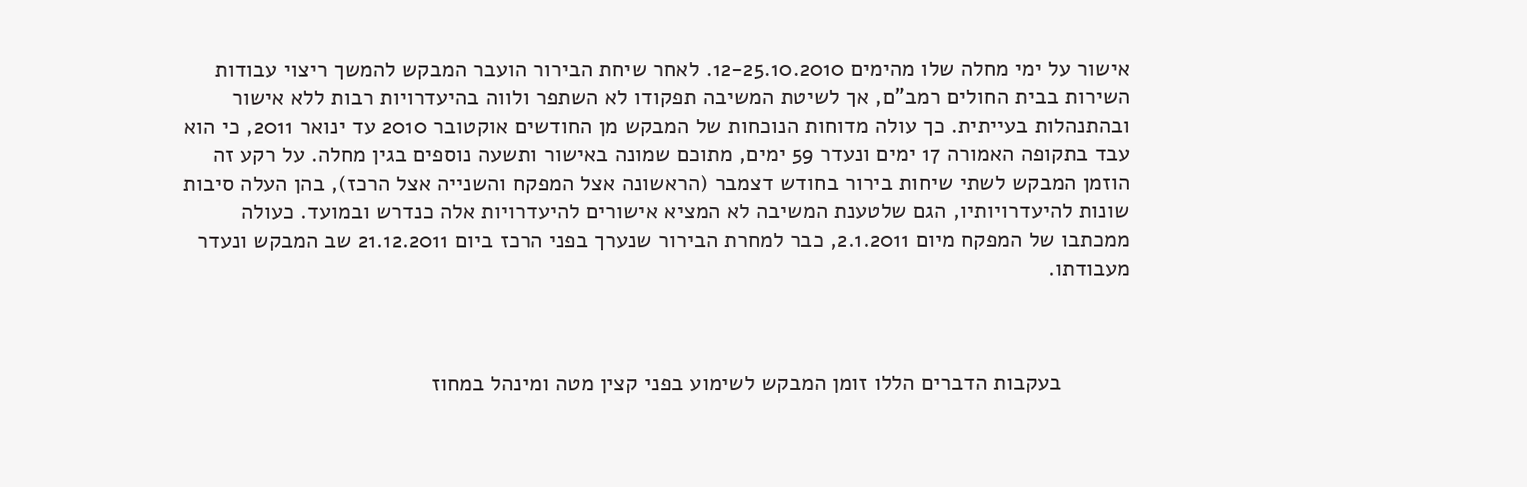אישור על ימי מחלה שלו מהימים 12-25.10.2010. לאחר שיחת הבירור הועבר המבקש להמשך ריצוי עבודות השירות בבית החולים רמב"ם, אך לשיטת המשיבה תפקודו לא השתפר ולווה בהיעדרויות רבות ללא אישור ובהתנהלות בעייתית. כך עולה מדוחות הנוכחות של המבקש מן החודשים אוקטובר 2010 עד ינואר 2011, כי הוא עבד בתקופה האמורה 17 ימים ונעדר 59 ימים, מתוכם שמונה באישור ותשעה נוספים בגין מחלה. על רקע זה הוזמן המבקש לשתי שיחות בירור בחודש דצמבר (הראשונה אצל המפקח והשנייה אצל הרכז), בהן העלה סיבות שונות להיעדרויותיו, הגם שלטענת המשיבה לא המציא אישורים להיעדרויות אלה כנדרש ובמועד. כעולה ממכתבו של המפקח מיום 2.1.2011, כבר למחרת הבירור שנערך בפני הרכז ביום 21.12.2011 שב המבקש ונעדר מעבודתו.



           בעקבות הדברים הללו זומן המבקש לשימוע בפני קצין מטה ומינהל במחוז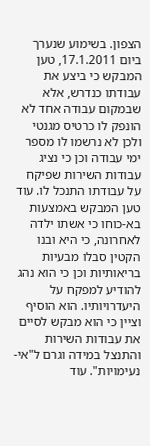הצפון. בשימוע שנערך ביום 17.1.2011, טען המבקש כי ביצע את עבודתו כנדרש, אלא שבמקום עבודה אחד לא הונפק לו כרטיס מגנטי ולכן לא נרשמו לו מספר ימי עבודה וכן כי נציג עבודות השירות שפיקח על עבודתו התנכל לו. עוד טען המבקש באמצעות בא-כוחו כי אשתו ילדה לאחרונה, כי היא ובנו הקטין סבלו מבעיות בריאותיות וכן כי הוא נהג להודיע למפקח על היעדרויותיו. הוא הוסיף וציין כי הוא מבקש לסיים את עבודות השירות והתנצל במידה וגרם ל"אי-נעימויות". עוד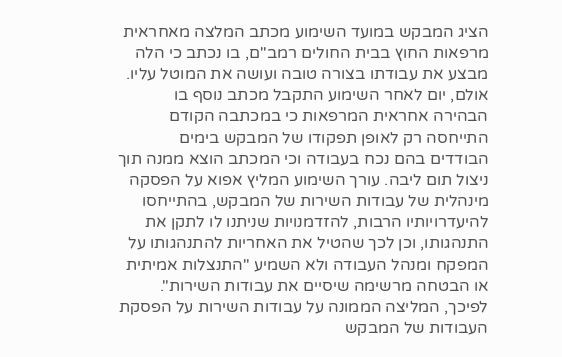הציג המבקש במועד השימוע מכתב המלצה מאחראית מרפאות החוץ בבית החולים רמב"ם, בו נכתב כי הלה מבצע את עבודתו בצורה טובה ועושה את המוטל עליו. אולם, יום לאחר השימוע התקבל מכתב נוסף בו הבהירה אחראית המרפאות כי במכתבה הקודם התייחסה רק לאופן תפקודו של המבקש בימים הבודדים בהם נכח בעבודה וכי המכתב הוצא ממנה תוך ניצול תום ליבה. עורך השימוע המליץ אפוא על הפסקה מינהלית של עבודות השירות של המבקש, בהתייחסו להיעדרויותיו הרבות, להזדמנויות שניתנו לו לתקן את התנהגותו, וכן לכך שהטיל את האחריות להתנהגותו על המפקח ומנהל העבודה ולא השמיע "התנצלות אמיתית או הבטחה מרשימה שיסיים את עבודות השירות". לפיכך, המליצה הממונה על עבודות השירות על הפסקת העבודות של המבקש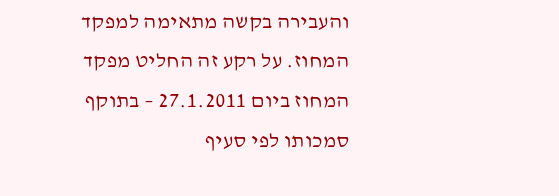והעבירה בקשה מתאימה למפקד המחוז. על רקע זה החליט מפקד המחוז ביום 27.1.2011 – בתוקף סמכותו לפי סעיף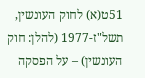51ט(א) לחוק העונשין, תשל"ז-1977 (להלן: חוק העונשין) – על הפסקה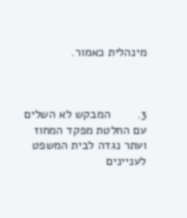מינהלית כאמור.



3.        המבקש לא השלים עם החלטת מפקד המחוז ועתר נגדה לבית המשפט לעניינים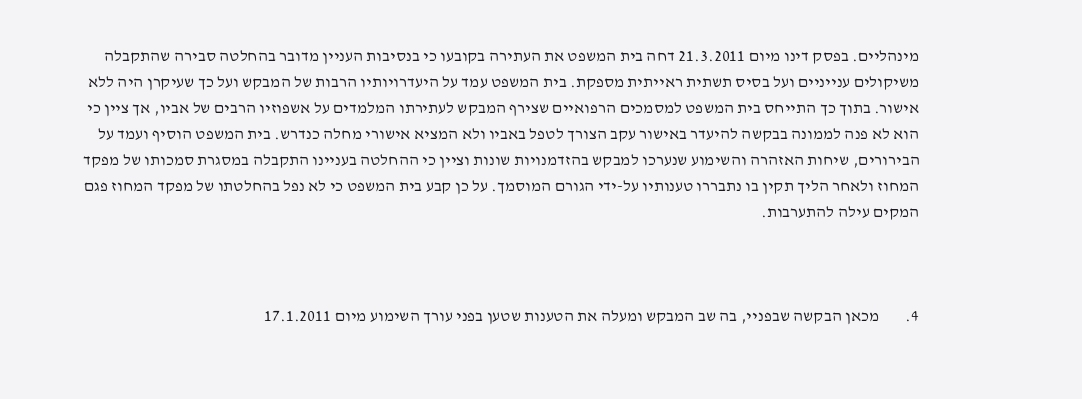מינהליים. בפסק דינו מיום 21.3.2011 דחה בית המשפט את העתירה בקובעו כי בנסיבות העניין מדובר בהחלטה סבירה שהתקבלה משיקולים ענייניים ועל בסיס תשתית ראייתית מספקת. בית המשפט עמד על היעדרויותיו הרבות של המבקש ועל כך שעיקרן היה ללא אישור. בתוך כך התייחס בית המשפט למסמכים הרפואיים שצירף המבקש לעתירתו המלמדים על אשפוזיו הרבים של אביו, אך ציין כי הוא לא פנה לממונה בבקשה להיעדר באישור עקב הצורך לטפל באביו ולא המציא אישורי מחלה כנדרש. בית המשפט הוסיף ועמד על הבירורים, שיחות האזהרה והשימוע שנערכו למבקש בהזדמנויות שונות וציין כי ההחלטה בעניינו התקבלה במסגרת סמכותו של מפקד המחוז ולאחר הליך תקין בו נתבררו טענותיו על-ידי הגורם המוסמך. על כן קבע בית המשפט כי לא נפל בהחלטתו של מפקד המחוז פגם המקים עילה להתערבות.



4.        מכאן הבקשה שבפניי, בה שב המבקש ומעלה את הטענות שטען בפני עורך השימוע מיום 17.1.2011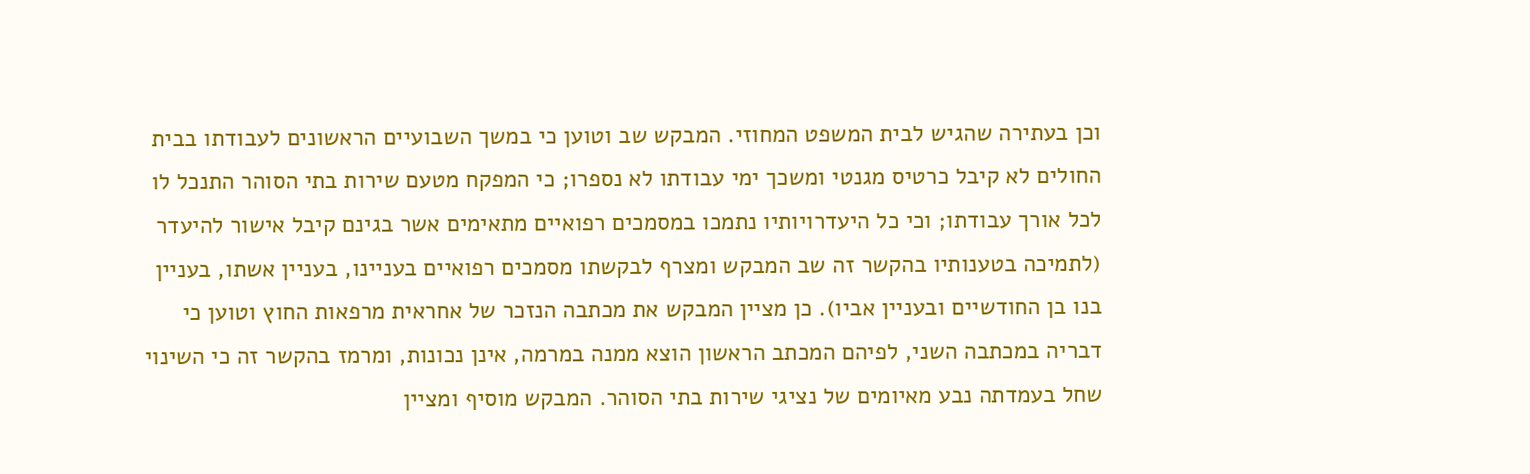וכן בעתירה שהגיש לבית המשפט המחוזי. המבקש שב וטוען כי במשך השבועיים הראשונים לעבודתו בבית החולים לא קיבל כרטיס מגנטי ומשכך ימי עבודתו לא נספרו; כי המפקח מטעם שירות בתי הסוהר התנכל לו לכל אורך עבודתו; וכי כל היעדרויותיו נתמכו במסמכים רפואיים מתאימים אשר בגינם קיבל אישור להיעדר (לתמיכה בטענותיו בהקשר זה שב המבקש ומצרף לבקשתו מסמכים רפואיים בעניינו, בעניין אשתו, בעניין בנו בן החודשיים ובעניין אביו). כן מציין המבקש את מכתבה הנזכר של אחראית מרפאות החוץ וטוען כי דבריה במכתבה השני, לפיהם המכתב הראשון הוצא ממנה במרמה, אינן נכונות, ומרמז בהקשר זה כי השינוי שחל בעמדתה נבע מאיומים של נציגי שירות בתי הסוהר. המבקש מוסיף ומציין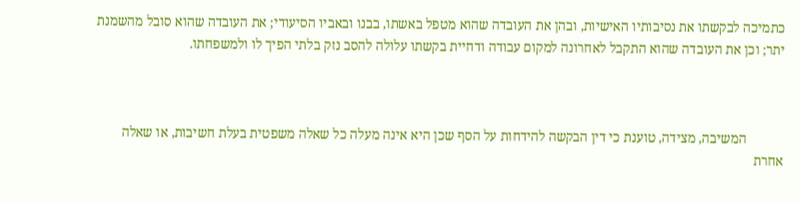כתמיכה לבקשתו את נסיבותיו האישיות, ובהן את העובדה שהוא מטפל באשתו, בבנו ובאביו הסיעודי; את העובדה שהוא סובל מהשמנת יתר; וכן את העובדה שהוא התקבל לאחרונה למקום עבודה ודחיית בקשתו עלולה להסב נזק בלתי הפיך לו ולמשפחתו.



           המשיבה, מצידה, טוענת כי דין הבקשה להידחות על הסף שכן היא אינה מעלה כל שאלה משפטית בעלת חשיבות, או שאלה אחרת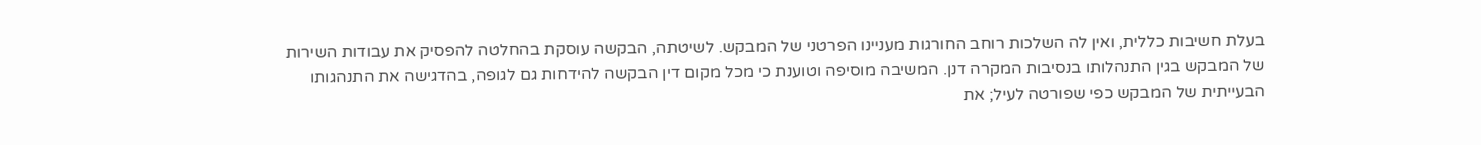בעלת חשיבות כללית, ואין לה השלכות רוחב החורגות מעניינו הפרטני של המבקש. לשיטתה, הבקשה עוסקת בהחלטה להפסיק את עבודות השירות של המבקש בגין התנהלותו בנסיבות המקרה דנן. המשיבה מוסיפה וטוענת כי מכל מקום דין הבקשה להידחות גם לגופה, בהדגישה את התנהגותו הבעייתית של המבקש כפי שפורטה לעיל; את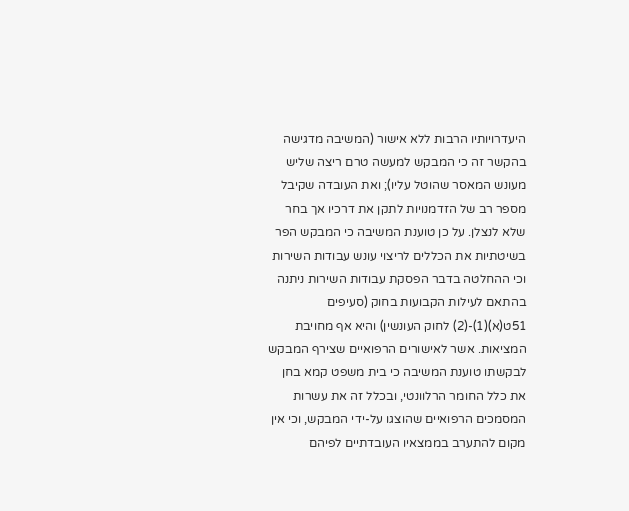היעדרויותיו הרבות ללא אישור (המשיבה מדגישה בהקשר זה כי המבקש למעשה טרם ריצה שליש מעונש המאסר שהוטל עליו); ואת העובדה שקיבל מספר רב של הזדמנויות לתקן את דרכיו אך בחר שלא לנצלן. על כן טוענת המשיבה כי המבקש הפר בשיטתיות את הכללים לריצוי עונש עבודות השירות וכי ההחלטה בדבר הפסקת עבודות השירות ניתנה בהתאם לעילות הקבועות בחוק (סעיפים 51ט(א)(1)-(2) לחוק העונשין) והיא אף מחויבת המציאות. אשר לאישורים הרפואיים שצירף המבקש לבקשתו טוענת המשיבה כי בית משפט קמא בחן את כלל החומר הרלוונטי, ובכלל זה את עשרות המסמכים הרפואיים שהוצגו על-ידי המבקש, וכי אין מקום להתערב בממצאיו העובדתיים לפיהם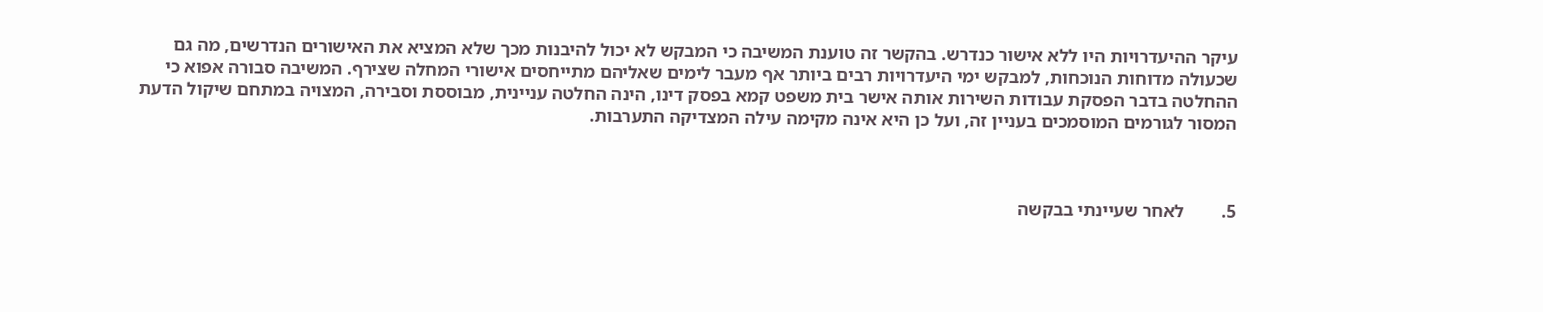עיקר ההיעדרויות היו ללא אישור כנדרש. בהקשר זה טוענת המשיבה כי המבקש לא יכול להיבנות מכך שלא המציא את האישורים הנדרשים, מה גם שכעולה מדוחות הנוכחות, למבקש ימי היעדרויות רבים ביותר אף מעבר לימים שאליהם מתייחסים אישורי המחלה שצירף. המשיבה סבורה אפוא כי ההחלטה בדבר הפסקת עבודות השירות אותה אישר בית משפט קמא בפסק דינו, הינה החלטה עניינית, מבוססת וסבירה, המצויה במתחם שיקול הדעת המסור לגורמים המוסמכים בעניין זה, ועל כן היא אינה מקימה עילה המצדיקה התערבות.



5.        לאחר שעיינתי בבקשה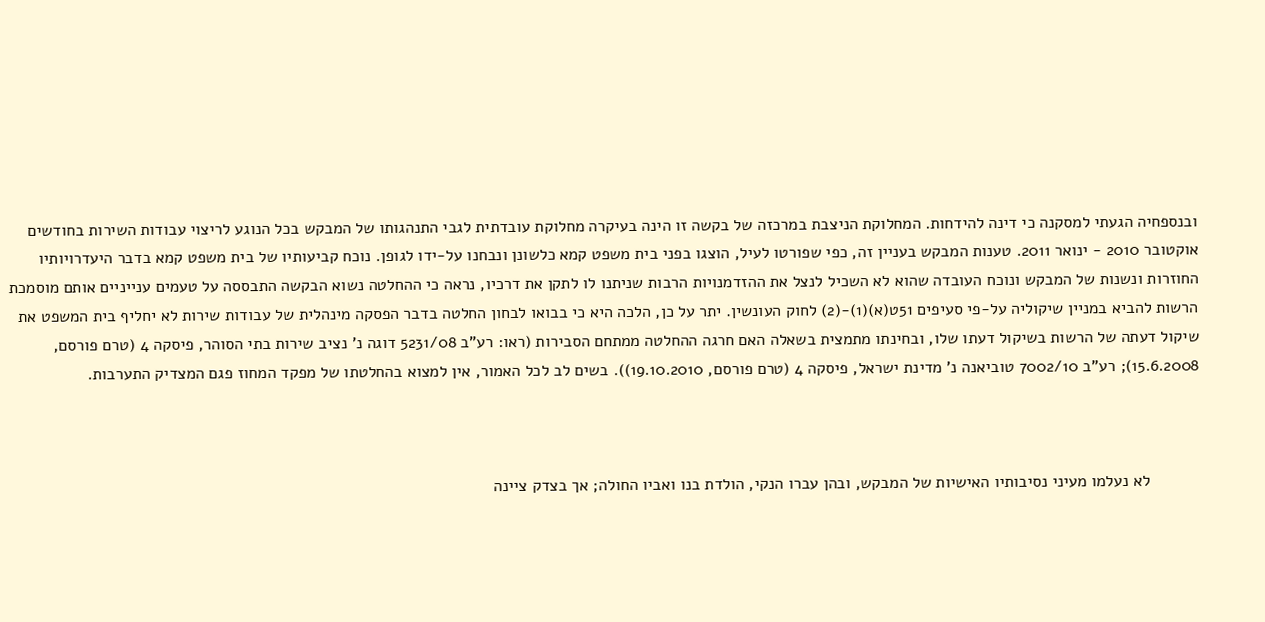ובנספחיה הגעתי למסקנה כי דינה להידחות. המחלוקת הניצבת במרכזה של בקשה זו הינה בעיקרה מחלוקת עובדתית לגבי התנהגותו של המבקש בכל הנוגע לריצוי עבודות השירות בחודשים אוקטובר 2010 - ינואר 2011. טענות המבקש בעניין זה, כפי שפורטו לעיל, הוצגו בפני בית משפט קמא כלשונן ונבחנו על-ידו לגופן. נוכח קביעותיו של בית משפט קמא בדבר היעדרויותיו החוזרות ונשנות של המבקש ונוכח העובדה שהוא לא השכיל לנצל את ההזדמנויות הרבות שניתנו לו לתקן את דרכיו, נראה כי ההחלטה נשוא הבקשה התבססה על טעמים ענייניים אותם מוסמכת הרשות להביא במניין שיקוליה על-פי סעיפים 51ט(א)(1)-(2) לחוק העונשין. יתר על כן, הלכה היא כי בבואו לבחון החלטה בדבר הפסקה מינהלית של עבודות שירות לא יחליף בית המשפט את שיקול דעתה של הרשות בשיקול דעתו שלו, ובחינתו מתמצית בשאלה האם חרגה ההחלטה ממתחם הסבירות (ראו: רע"ב 5231/08 דוגה נ' נציב שירות בתי הסוהר, פיסקה 4 (טרם פורסם, 15.6.2008); רע"ב 7002/10 טוביאנה נ' מדינת ישראל, פיסקה 4 (טרם פורסם, 19.10.2010)). בשים לב לכל האמור, אין למצוא בהחלטתו של מפקד המחוז פגם המצדיק התערבות.



           לא נעלמו מעיני נסיבותיו האישיות של המבקש, ובהן עברו הנקי, הולדת בנו ואביו החולה; אך בצדק ציינה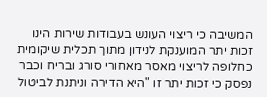המשיבה כי ריצוי העונש בעבודות שירות הינו זכות יתר המוענקת לנידון מתוך תכלית שיקומית כחלופה לריצוי מאסר מאחורי סורג ובריח וכבר נפסק כי זכות יתר זו "היא הדירה וניתנת לביטול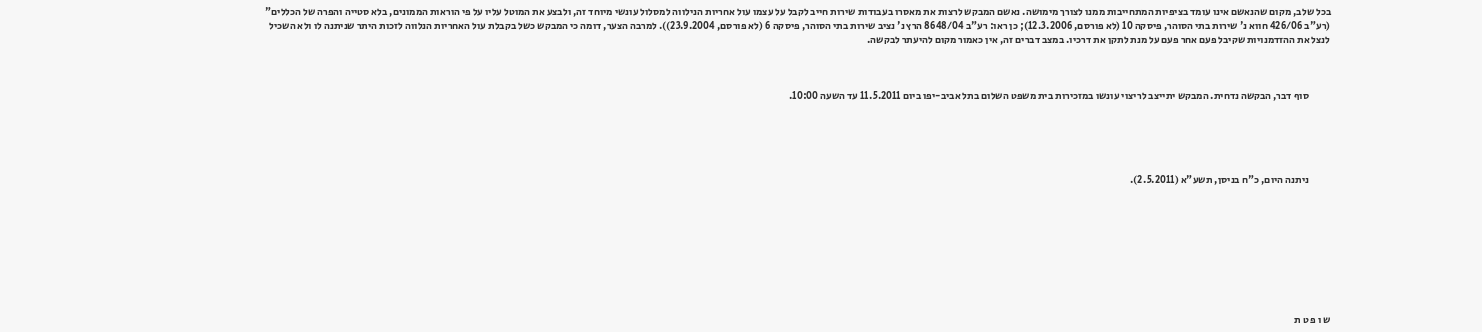בכל שלב, מקום שהנאשם אינו עומד בציפיות המתחייבות ממנו לצורך מימושה. נאשם המבקש לרצות את מאסרו בעבודות שירות חייב לקבל על עצמו עול אחריות הנילווה למסלול עונשי מיוחד זה, ולבצע את המוטל עליו על פי הוראות הממונים, בלא סטייה והפרה של הכללים" (רע"ב 426/06 חווא נ' שירות בתי הסוהר, פיסקה 10 (לא פורסם, 12.3.2006); כן ראו: רע"ב 8648/04 הרץ נ' נציב שירות בתי הסוהר, פיסקה 6 (לא פורסם, 23.9.2004)). למרבה הצער, דומה כי המבקש כשל בקבלת עול האחריות הנלווה לזכות היתר שניתנה לו ולא השכיל לנצל את ההזדמנויות שקיבל פעם אחר פעם על מנת לתקן את דרכיו. במצב דברים זה, אין כאמור מקום להיעתר לבקשה.



           סוף דבר, הבקשה נדחית. המבקש יתייצב לריצוי עונשו במזכירות בית משפט השלום בתל אביב-יפו ביום 11.5.2011 עד השעה 10:00.





           ניתנה היום, כ"ח בניסן, תשע"א (2.5.2011).









ש ו פ ט ת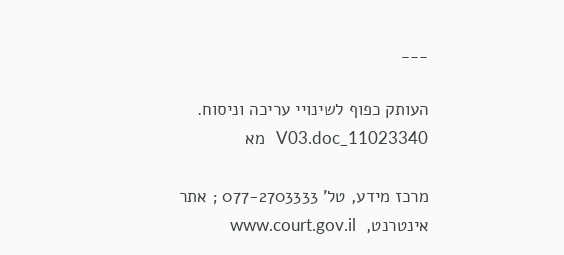___

העותק כפוף לשינויי עריכה וניסוח.   11023340_V03.doc   מא

מרכז מידע, טל' 077-2703333 ; אתר אינטרנט,  www.court.gov.il